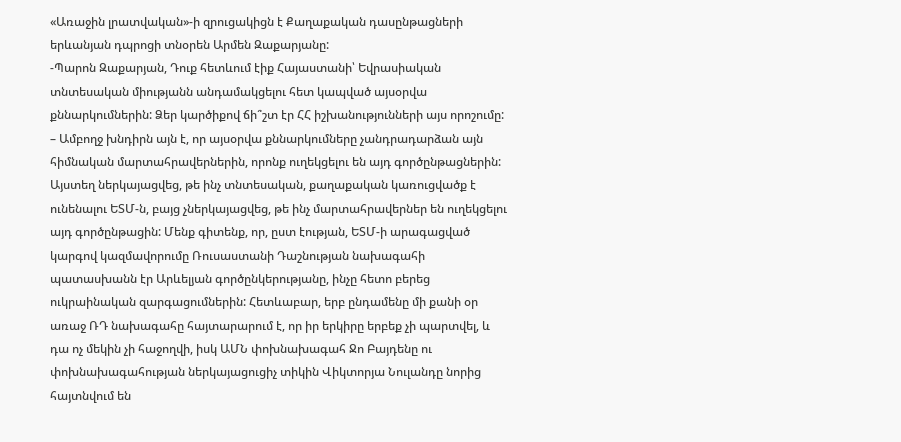«Առաջին լրատվական»-ի զրուցակիցն է Քաղաքական դասընթացների երևանյան դպրոցի տնօրեն Արմեն Զաքարյանը:
-Պարոն Զաքարյան, Դուք հետևում էիք Հայաստանի՝ Եվրասիական տնտեսական միությանն անդամակցելու հետ կապված այսօրվա քննարկումներին: Ձեր կարծիքով ճի՞շտ էր ՀՀ իշխանությունների այս որոշումը:
– Ամբողջ խնդիրն այն է, որ այսօրվա քննարկումները չանդրադարձան այն հիմնական մարտահրավերներին, որոնք ուղեկցելու են այդ գործընթացներին: Այստեղ ներկայացվեց, թե ինչ տնտեսական, քաղաքական կառուցվածք է ունենալու ԵՏՄ-ն, բայց չներկայացվեց, թե ինչ մարտահրավերներ են ուղեկցելու այդ գործընթացին: Մենք գիտենք, որ, ըստ էության, ԵՏՄ-ի արագացված կարգով կազմավորումը Ռուսաստանի Դաշնության նախագահի պատասխանն էր Արևելյան գործընկերությանը, ինչը հետո բերեց ուկրաինական զարգացումներին: Հետևաբար, երբ ընդամենը մի քանի օր առաջ ՌԴ նախագահը հայտարարում է, որ իր երկիրը երբեք չի պարտվել, և դա ոչ մեկին չի հաջողվի, իսկ ԱՄՆ փոխնախագահ Ջո Բայդենը ու փոխնախագահության ներկայացուցիչ տիկին Վիկտորյա Նուլանդը նորից հայտնվում են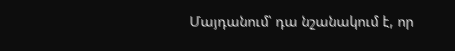Մայդանում՝ դա նշանակում է, որ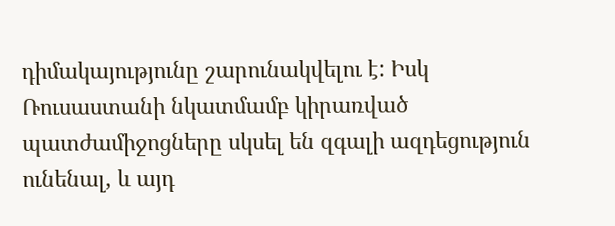դիմակայությունը շարունակվելու է: Իսկ Ռուսաստանի նկատմամբ կիրառված պատժամիջոցները սկսել են զգալի ազդեցություն ունենալ, և այդ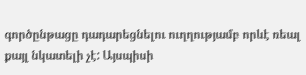գործընթացը դադարեցնելու ուղղությամբ որևէ ռեալ քայլ նկատելի չէ: Այսպիսի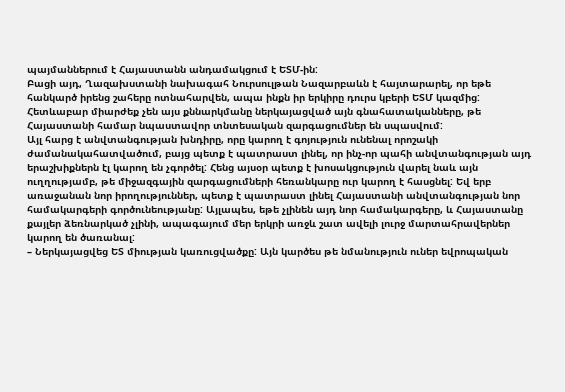պայմաններում է Հայաստանն անդամակցում է ԵՏՄ-ին:
Բացի այդ, Ղազախստանի նախագահ Նուրսուլթան Նազարբաևն է հայտարարել, որ եթե հանկարծ իրենց շահերը ոտնահարվեն, ապա ինքն իր երկիրը դուրս կբերի ԵՏՄ կազմից: Հետևաբար միարժեք չեն այս քննարկմանը ներկայացված այն գնահատականները, թե Հայաստանի համար նպաստավոր տնտեսական զարգացումներ են սպասվում:
Այլ հարց է անվտանգության խնդիրը, որը կարող է գոյություն ունենալ որոշակի ժամանակահատվածում, բայց պետք է պատրաստ լինել, որ ինչ-որ պահի անվտանգության այդ երաշխիքներն էլ կարող են չգործել: Հենց այսօր պետք է խոսակցություն վարել նաև այն ուղղությամբ, թե միջազգային զարգացումների հեռանկարը ուր կարող է հասցնել: Եվ երբ առաջանան նոր իրողություններ, պետք է պատրաստ լինել Հայաստանի անվտանգության նոր համակարգերի գործունեությանը: Այլապես, եթե չլինեն այդ նոր համակարգերը, և Հայաստանը քայլեր ձեռնարկած չլինի, ապագայում մեր երկրի առջև շատ ավելի լուրջ մարտահրավերներ կարող են ծառանալ:
– Ներկայացվեց ԵՏ միության կառուցվածքը: Այն կարծես թե նմանություն ուներ եվրոպական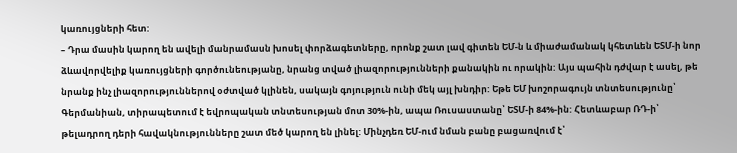կառույցների հետ:
– Դրա մասին կարող են ավելի մանրամասն խոսել փորձագետները, որոնք շատ լավ գիտեն ԵՄ-ն և միաժամանակ կհետևեն ԵՏՄ-ի նոր ձևավորվելիք կառույցների գործունեությանը, նրանց տված լիազորությունների քանակին ու որակին: Այս պահին դժվար է ասել, թե նրանք ինչ լիազորություններով օժտված կլինեն, սակայն գոյություն ունի մեկ այլ խնդիր: Եթե ԵՄ խոշորագույն տնտեսությունը՝ Գերմանիան, տիրապետում է եվրոպական տնտեսության մոտ 30%-ին, ապա Ռուսաստանը՝ ԵՏՄ-ի 84%-ին: Հետևաբար ՌԴ-ի՝ թելադրող դերի հավակնությունները շատ մեծ կարող են լինել: Մինչդեռ ԵՄ-ում նման բանը բացառվում է՝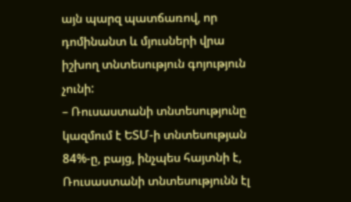այն պարզ պատճառով, որ դոմինանտ և մյուսների վրա իշխող տնտեսություն գոյություն չունի:
– Ռուսաստանի տնտեսությունը կազմում է ԵՏՄ-ի տնտեսության 84%-ը, բայց, ինչպես հայտնի է, Ռուսաստանի տնտեսությունն էլ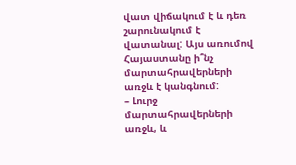վատ վիճակում է և դեռ շարունակում է վատանալ: Այս առումով Հայաստանը ի՞նչ մարտահրավերների առջև է կանգնում:
– Լուրջ մարտահրավերների առջև, և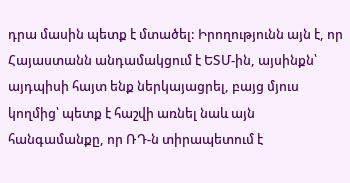դրա մասին պետք է մտածել: Իրողությունն այն է, որ Հայաստանն անդամակցում է ԵՏՄ-ին, այսինքն՝ այդպիսի հայտ ենք ներկայացրել, բայց մյուս կողմից՝ պետք է հաշվի առնել նաև այն հանգամանքը, որ ՌԴ-ն տիրապետում է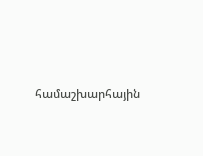համաշխարհային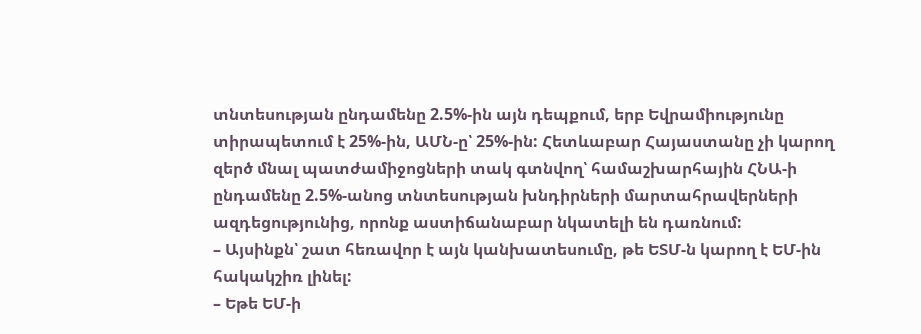տնտեսության ընդամենը 2.5%-ին այն դեպքում, երբ Եվրամիությունը տիրապետում է 25%-ին, ԱՄՆ-ը՝ 25%-ին: Հետևաբար Հայաստանը չի կարող զերծ մնալ պատժամիջոցների տակ գտնվող՝ համաշխարհային ՀՆԱ-ի ընդամենը 2.5%-անոց տնտեսության խնդիրների մարտահրավերների ազդեցությունից, որոնք աստիճանաբար նկատելի են դառնում:
– Այսինքն՝ շատ հեռավոր է այն կանխատեսումը, թե ԵՏՄ-ն կարող է ԵՄ-ին հակակշիռ լինել:
– Եթե ԵՄ-ի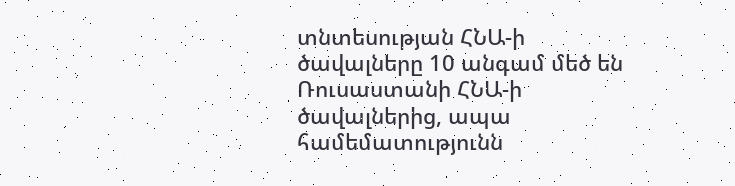տնտեսության ՀՆԱ-ի ծավալները 10 անգամ մեծ են Ռուսաստանի ՀՆԱ-ի ծավալներից, ապա համեմատությունն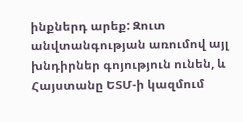ինքներդ արեք: Զուտ անվտանգության առումով այլ խնդիրներ գոյություն ունեն, և Հայստանը ԵՏՄ-ի կազմում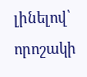լինելով՝ որոշակի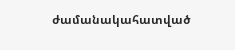ժամանակահատված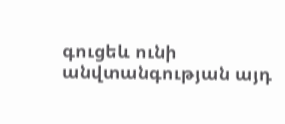գուցեև ունի անվտանգության այդ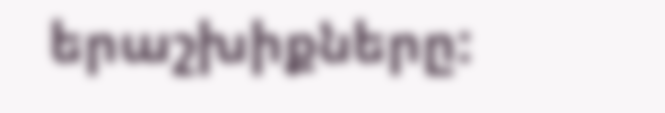երաշխիքները: